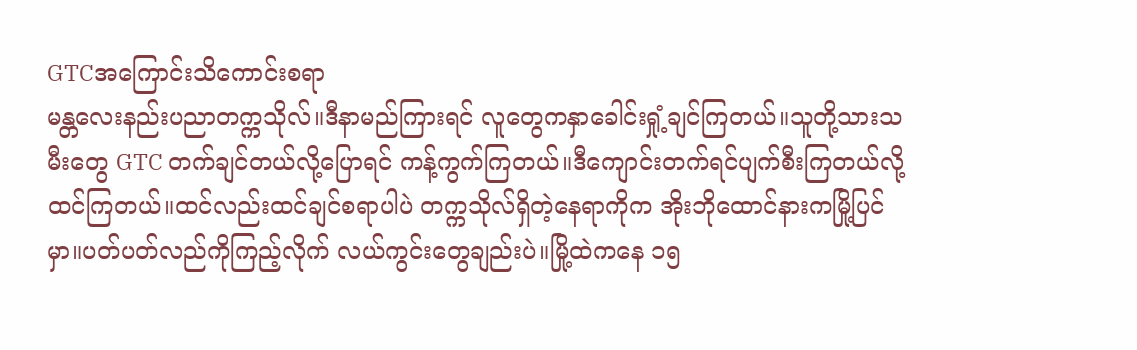GTCအကြောင်းသိကောင်းစရာ
မန္တလေးနည်းပညာတက္ကသိုလ်။ဒီနာမည်ကြားရင် လူတွေကနှာခေါင်းရှုံ့ချင်ကြတယ်။သူတို့သားသမီးတွေ GTC တက်ချင်တယ်လို့ပြောရင် ကန့်ကွက်ကြတယ်။ဒီကျောင်းတက်ရင်ပျက်စီးကြတယ်လို့ ထင်ကြတယ်။ထင်လည်းထင်ချင်စရာပါပဲ တက္ကသိုလ်ရှိတဲ့နေရာကိုက အိုးဘိုထောင်နားကမြို့ပြင်မှာ။ပတ်ပတ်လည်ကိုကြည့်လိုက် လယ်ကွင်းတွေချည်းပဲ။မြို့ထဲကနေ ၁၅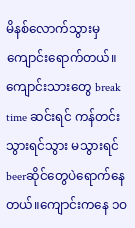မိနစ်လောက်သွားမှ ကျောင်းရောက်တယ်။ကျောင်းသားတွေ break time ဆင်းရင် ကန်တင်းသွားရင်သွား မသွားရင် beerဆိုင်တွေပဲရောက်နေတယ်။ကျောင်းကနေ ၁ဝ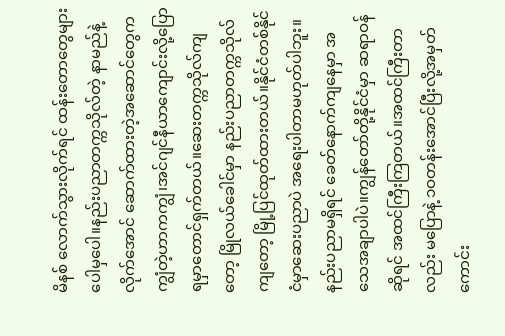မိနစ် လောက်သွားလိုက်ရင် ထန်းတောတွေများပေါမှပေါ။နည်းပညာတက္ကသိုလ်တဲ့ နာမည်နဲ့လိုက်အောင် ဆောက်ထားတဲ့အဆောင်တွေက ကျွံတဲ့ဟာကကျွံ၊အင်ဂျင်နီယာကျောင်းလို့ပြောရမှာတောင်ရှက်တယ်။ဆေးတက္ကသိုလ်ကျတော့ မြိုလယ်ခေါင်မှာ နည်းပညာတက္ကသိုလ်ကျတော့ မြို့ပြင်ထုတ်ထားတယ်။နိုင်ငံတစ်နိုင်ငံမှာဆေးပညာပဲ အရေးပါတာမဟုတ်ပါဘူး။နည်းပညာမရှိရင် ခေတ်နောက်ကျနေမှာ အသေအချာပါပဲ။ကျွန်တော်တို့နိုင်ငံမှာ ဆရာဝန်ဆိုရင် အထင်ကြီးကြတယ်။အထင်ကြီးတာလည်း မပြောနဲ့ ၁ဝတန်းအောင်ပြီးလို့အမှတ်ကောင်း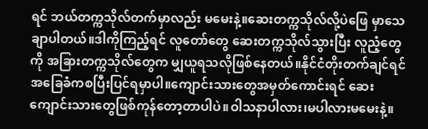ရင် ဘယ်တက္ကသိုလ်တက်မှာလည်း မမေးနဲ့။ဆေးတက္ကသိုလ်လို့ပဲဖြေ မှာသေချာပါတယ်။ဒါကိုကြည့်ရင် လူတော်တွေ ဆေးတက္ကသိုလ်သွားပြီး လူညံ့တွေကို အခြားတက္ကသိုလ်တွေက မျှယူရသလိုဖြစ်နေတယ်။နိုင်ငံတိုးတက်ချင်ရင် အခြေခံကစပြီးပြင်ရမှာပါ။ကျောင်းသားတွေအမှတ်ကောင်းရင် ဆေးကျောင်းသားတွေဖြစ်ကုန်တော့တာပါပဲ။ဝါသနာပါလား၊မပါလားမမေးနဲ့။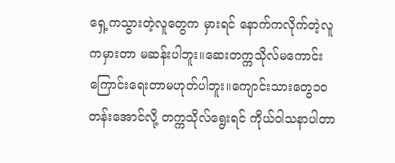ရှေ့ကသွားတဲ့လူတွေက မှားရင် နောက်ကလိုက်တဲ့လူကမှားတာ မဆန်းပါဘူး။ဆေးတက္ကသိုလ်မကောင်းကြောင်းရေးတာမဟုတ်ပါဘူး။ကျောင်းသားတွေ၁ဝတန်းအောင်လို့ တက္ကသိုလ်ရွေးရင် ကိုယ်ဝါသနာပါတာ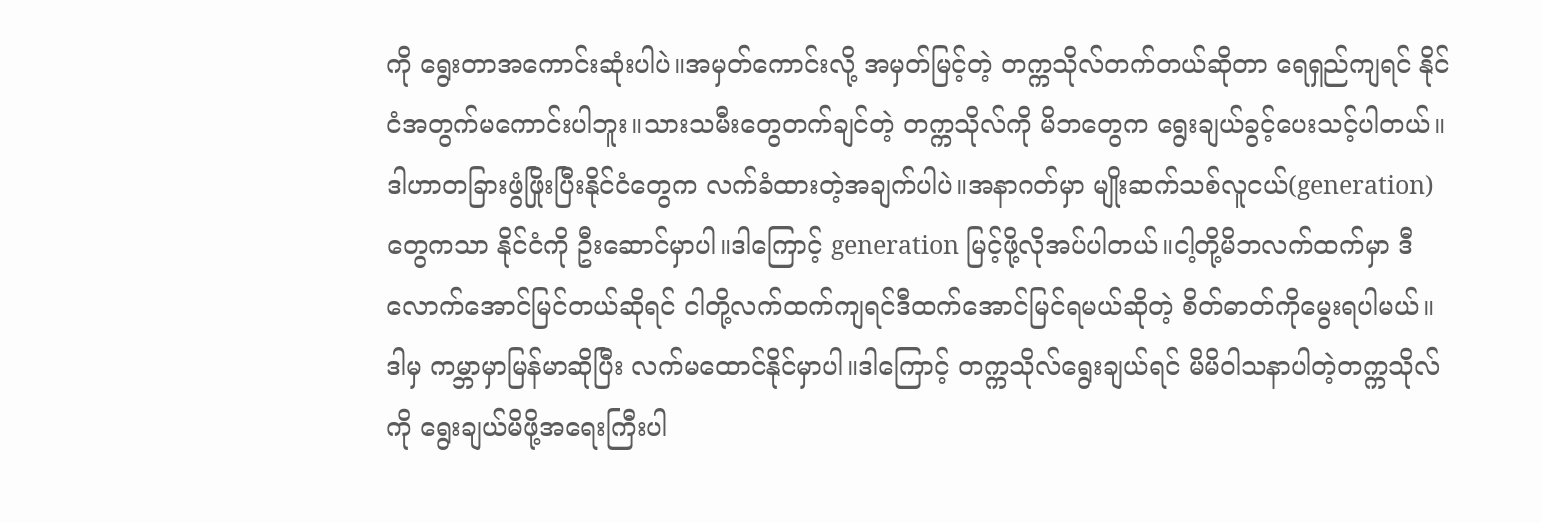ကို ရွေးတာအကောင်းဆုံးပါပဲ။အမှတ်ကောင်းလို့ အမှတ်မြင့်တဲ့ တက္ကသိုလ်တက်တယ်ဆိုတာ ရေရှည်ကျရင် နိုင်ငံအတွက်မကောင်းပါဘူး။သားသမီးတွေတက်ချင်တဲ့ တက္ကသိုလ်ကို မိဘတွေက ရွေးချယ်ခွင့်ပေးသင့်ပါတယ်။ဒါဟာတခြားဖွံဖြိုးပြီးနိုင်ငံတွေက လက်ခံထားတဲ့အချက်ပါပဲ။အနာဂတ်မှာ မျိုးဆက်သစ်လူငယ်(generation)တွေကသာ နိုင်ငံကို ဦးဆောင်မှာပါ။ဒါကြောင့် generation မြင့်ဖို့လိုအပ်ပါတယ်။ငါ့တို့မိဘလက်ထက်မှာ ဒီလောက်အောင်မြင်တယ်ဆိုရင် ငါတို့လက်ထက်ကျရင်ဒီထက်အောင်မြင်ရမယ်ဆိုတဲ့ စိတ်ဓာတ်ကိုမွေးရပါမယ်။ဒါမှ ကမ္ဘာမှာမြန်မာဆိုပြီး လက်မထောင်နိုင်မှာပါ။ဒါကြောင့် တက္ကသိုလ်ရွေးချယ်ရင် မိမိဝါသနာပါတဲ့တက္ကသိုလ်ကို ရွေးချယ်မိဖို့အရေးကြီးပါ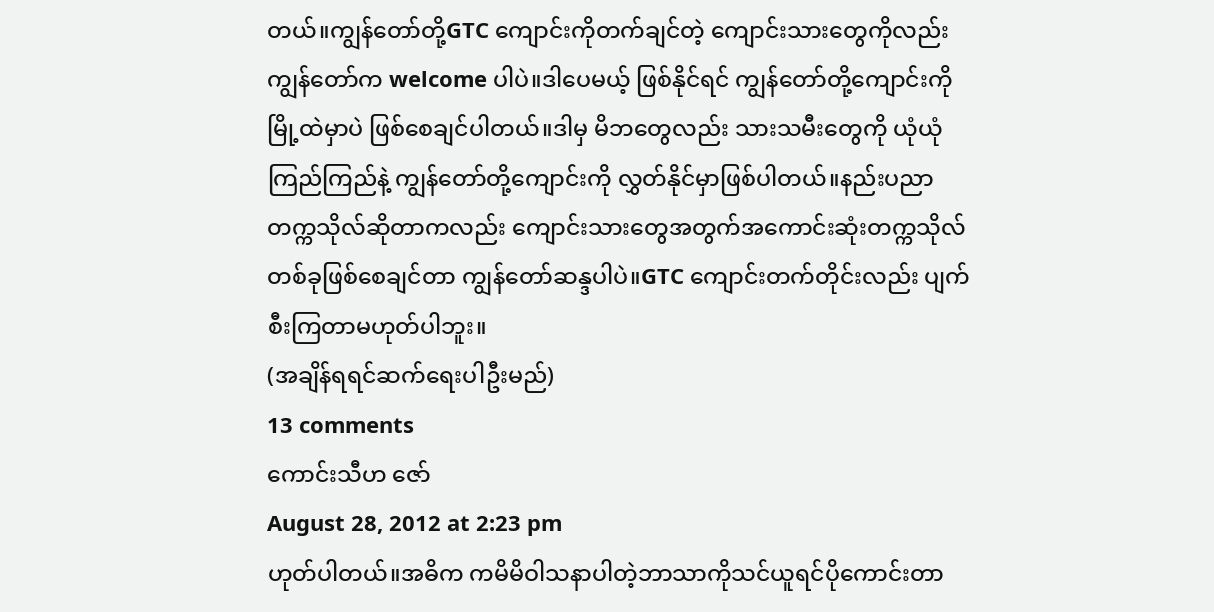တယ်။ကျွန်တော်တို့GTC ကျောင်းကိုတက်ချင်တဲ့ ကျောင်းသားတွေကိုလည်း ကျွန်တော်က welcome ပါပဲ။ဒါပေမယ့် ဖြစ်နိုင်ရင် ကျွန်တော်တို့ကျောင်းကို မြို့ထဲမှာပဲ ဖြစ်စေချင်ပါတယ်။ဒါမှ မိဘတွေလည်း သားသမီးတွေကို ယုံယုံကြည်ကြည်နဲ့ ကျွန်တော်တို့ကျောင်းကို လွှတ်နိုင်မှာဖြစ်ပါတယ်။နည်းပညာတက္ကသိုလ်ဆိုတာကလည်း ကျောင်းသားတွေအတွက်အကောင်းဆုံးတက္ကသိုလ်တစ်ခုဖြစ်စေချင်တာ ကျွန်တော်ဆန္ဒပါပဲ။GTC ကျောင်းတက်တိုင်းလည်း ပျက်စီးကြတာမဟုတ်ပါဘူး။
(အချိန်ရရင်ဆက်ရေးပါဦးမည်)
13 comments
ကောင်းသီဟ ဇော်
August 28, 2012 at 2:23 pm
ဟုတ်ပါတယ်။အဓိက ကမိမိဝါသနာပါတဲ့ဘာသာကိုသင်ယူရင်ပိုကောင်းတာ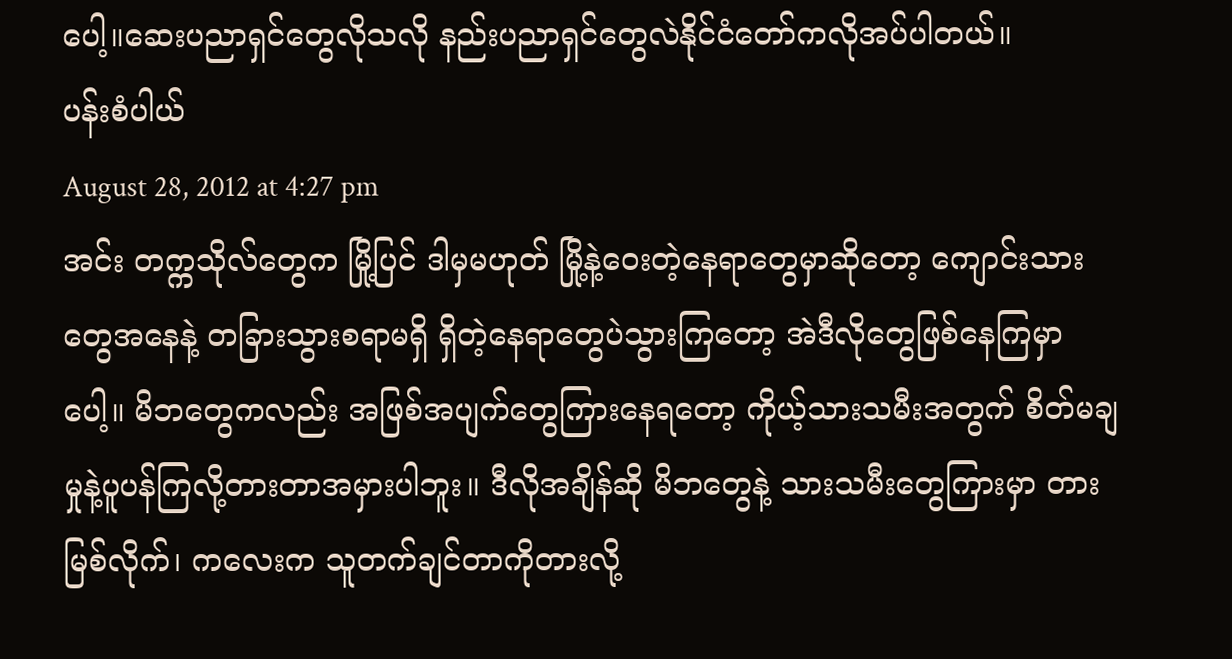ပေါ့။ဆေးပညာရှင်တွေလိုသလို နည်းပညာရှင်တွေလဲနိုင်ငံတော်ကလိုအပ်ပါတယ်။
ပန်းစံပါယ်
August 28, 2012 at 4:27 pm
အင်း တက္ကသိုလ်တွေက မြို့ပြင် ဒါမှမဟုတ် မြို့နဲ့ဝေးတဲ့နေရာတွေမှာဆိုတော့ ကျောင်းသားတွေအနေနဲ့ တခြားသွားစရာမရှိ ရှိတဲ့နေရာတွေပဲသွားကြတော့ အဲဒီလိုတွေဖြစ်နေကြမှာပေါ့။ မိဘတွေကလည်း အဖြစ်အပျက်တွေကြားနေရတော့ ကိုယ့်သားသမီးအတွက် စိတ်မချမှုနဲ့ပူပန်ကြလို့တားတာအမှားပါဘူး။ ဒီလိုအချိန်ဆို မိဘတွေနဲ့ သားသမီးတွေကြားမှာ တားမြစ်လိုက်၊ ကလေးက သူတက်ချင်တာကိုတားလို့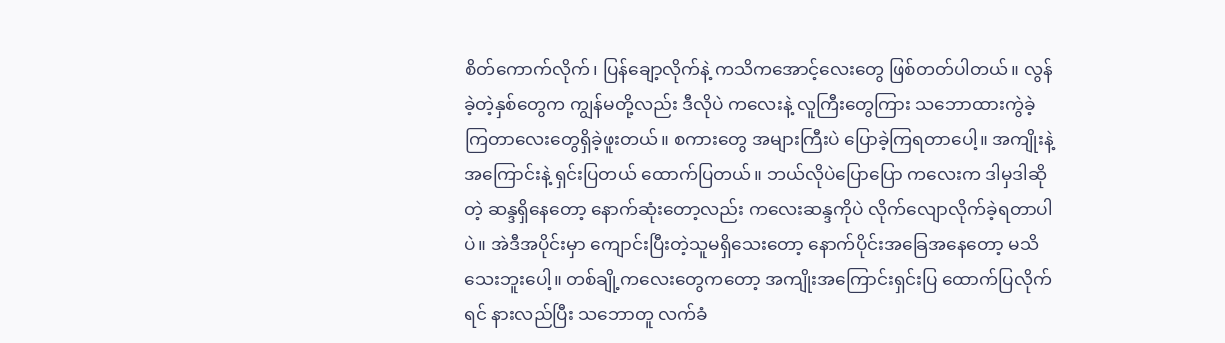စိတ်ကောက်လိုက်၊ ပြန်ချော့လိုက်နဲ့ ကသိကအောင့်လေးတွေ ဖြစ်တတ်ပါတယ်။ လွန်ခဲ့တဲ့နှစ်တွေက ကျွန်မတို့လည်း ဒီလိုပဲ ကလေးနဲ့ လူကြီးတွေကြား သဘောထားကွဲခဲ့ကြတာလေးတွေရှိခဲ့ဖူးတယ်။ စကားတွေ အများကြီးပဲ ပြောခဲ့ကြရတာပေါ့။ အကျိုးနဲ့အကြောင်းနဲ့ ရှင်းပြတယ် ထောက်ပြတယ်။ ဘယ်လိုပဲပြောပြော ကလေးက ဒါမှဒါဆိုတဲ့ ဆန္ဒရှိနေတော့ နောက်ဆုံးတော့လည်း ကလေးဆန္ဒကိုပဲ လိုက်လျောလိုက်ခဲ့ရတာပါပဲ။ အဲဒီအပိုင်းမှာ ကျောင်းပြီးတဲ့သူမရှိသေးတော့ နောက်ပိုင်းအခြေအနေတော့ မသိသေးဘူးပေါ့။ တစ်ချို့ကလေးတွေကတော့ အကျိုးအကြောင်းရှင်းပြ ထောက်ပြလိုက်ရင် နားလည်ပြီး သဘောတူ လက်ခံ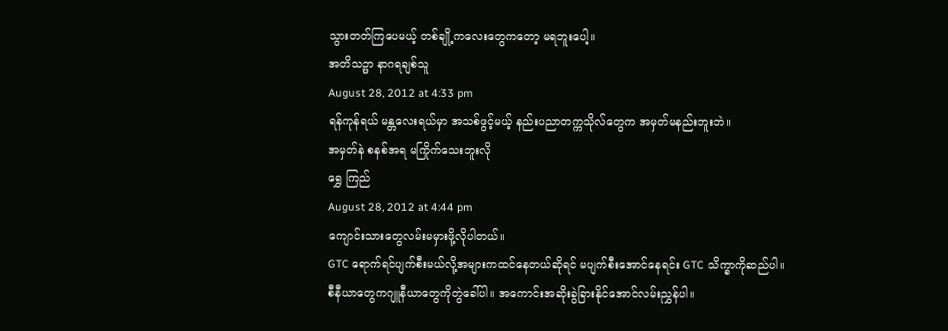သွားတတ်ကြပေမယ့် တစ်ချို့ကလေးတွေကတော့ မရဘူးပေါ့။
အတိသဉ္ဖာ နာဂရချစ်သူ
August 28, 2012 at 4:33 pm
ရန်ကုန်ရယ် မန္တလေးရယ်မှာ အသစ်ဖွင့်မယ့် နည်းပညာတက္ကသိုလ်တွေက အမှတ်မနည်းဘူးဘဲ။
အမှတ်နဲ စနစ်အရ မကြိုက်သေးဘူးလို
ရွှေ ကြည်
August 28, 2012 at 4:44 pm
ကျောင်းသားတွေလမ်းမမှားဖို့လိုပါတယ်။
GTC ရောက်ရင်ပျက်စီးမယ်လို့အများကထင်နေတယ်ဆိုရင် မပျက်စီးအောင်နေရင်း GTC သိက္ခာကိုဆည်ပါ။
စီနီယာတွေကဂျူနီယာတွေကိုတွဲခေါ်ပါ။ အကောင်းအဆိုးခွဲခြားနိုင်အောင်လမ်းညွှန်ပါ။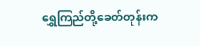ရွှေကြည်တို့ခေတ်တုန်းက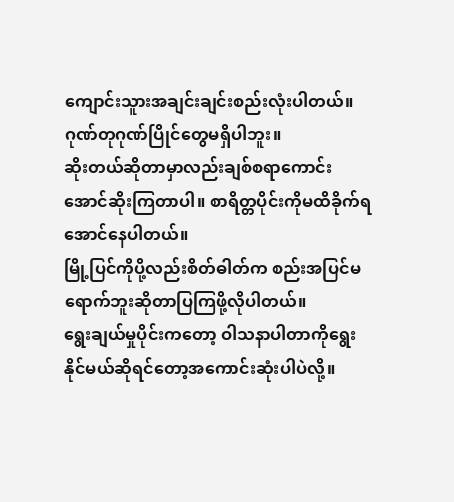ကျောင်းသူားအချင်းချင်းစည်းလုံးပါတယ်။ ဂုဏ်တုဂုဏ်ပြိုင်တွေမရှိပါဘူး။
ဆိုးတယ်ဆိုတာမှာလည်းချစ်စရာကောင်းအောင်ဆိုးကြတာပါ။ စာရိတ္တပိုင်းကိုမထိခိုက်ရအောင်နေပါတယ်။
မြို့ပြင်ကိုပို့လည်းစိတ်ဓါတ်က စည်းအပြင်မရောက်ဘူးဆိုတာပြကြဖို့လိုပါတယ်။
ရွေးချယ်မှုပိုင်းကတော့ ဝါသနာပါတာကိုရွေးနိုင်မယ်ဆိုရင်တော့အကောင်းဆုံးပါပဲလို့။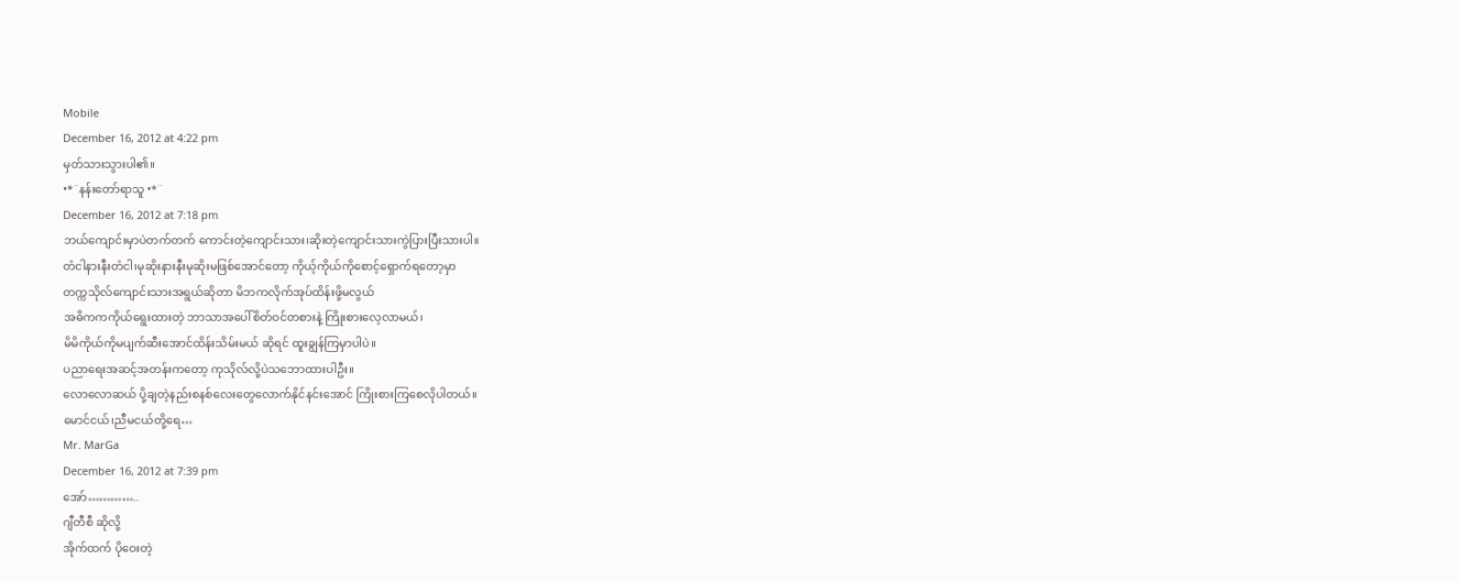Mobile
December 16, 2012 at 4:22 pm
မှတ်သားသွားပါ၏။
•*¨နန်းတော်ရာသူ •*¨
December 16, 2012 at 7:18 pm
ဘယ်ကျောင်းမှာပဲတက်တက် ကောင်းတဲ့ကျောင်းသား၊ဆိုးတဲ့ကျောင်းသားကွဲပြားပြီးသားပါ။
တံငါနားနီးတံငါ၊မုဆိုးနားနီးမုဆိုးမဖြစ်အောင်တော့ ကိုယ့်ကိုယ်ကိုစောင့်ရှောက်ရတော့မှာ
တက္ကသိုလ်ကျောင်းသားအရွယ်ဆိုတာ မိဘကလိုက်အုပ်ထိန်းဖို့မလွယ်
အဓိကကကိုယ်ရွေးထားတဲ့ ဘာသာအပေါ်စိတ်ဝင်တစားနဲ့ ကြိုးစားလေ့လာမယ်၊
မိမိကိုယ်ကိုမပျက်ဆီးအောင်ထိန်းသိမ်းမယ် ဆိုရင် ထူးချွန်ကြမှာပါပဲ။
ပညာရေးအဆင့်အတန်းကတော့ ကုသိုလ်လို့ပဲသဘောထားပါဦး။
လောလောဆယ် ပို့ချတဲ့နည်းစနစ်လေးတွေလောက်နိုင်နင်းအောင် ကြိုးစားကြစေလိုပါတယ်။
မောင်ငယ်၊ညီမငယ်တို့ရေ…
Mr. MarGa
December 16, 2012 at 7:39 pm
အော်…………..
ဂျီတီစီ ဆိုလို့
အိုက်ထက် ပိုဝေးတဲ့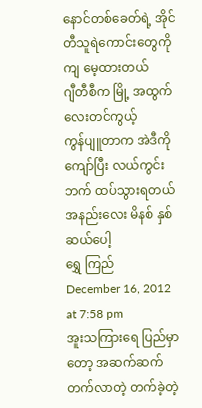နောင်တစ်ခေတ်ရဲ့ အိုင်တီသူရဲကောင်းတွေကို ကျ မေ့ထားတယ်
ဂျီတီစီက မြို့ အထွက်လေးတင်ကွယ့်
ကွန်ပျူတာက အဲဒီကို ကျော်ပြီး လယ်ကွင်းဘက် ထပ်သွားရတယ်
အနည်းလေး မိနစ် နှစ်ဆယ်ပေါ့
ရွှေ ကြည်
December 16, 2012 at 7:58 pm
အူးသကြားရေ ပြည်မှာတော့ အဆက်ဆက်တက်လာတဲ့ တက်ခဲ့တဲ့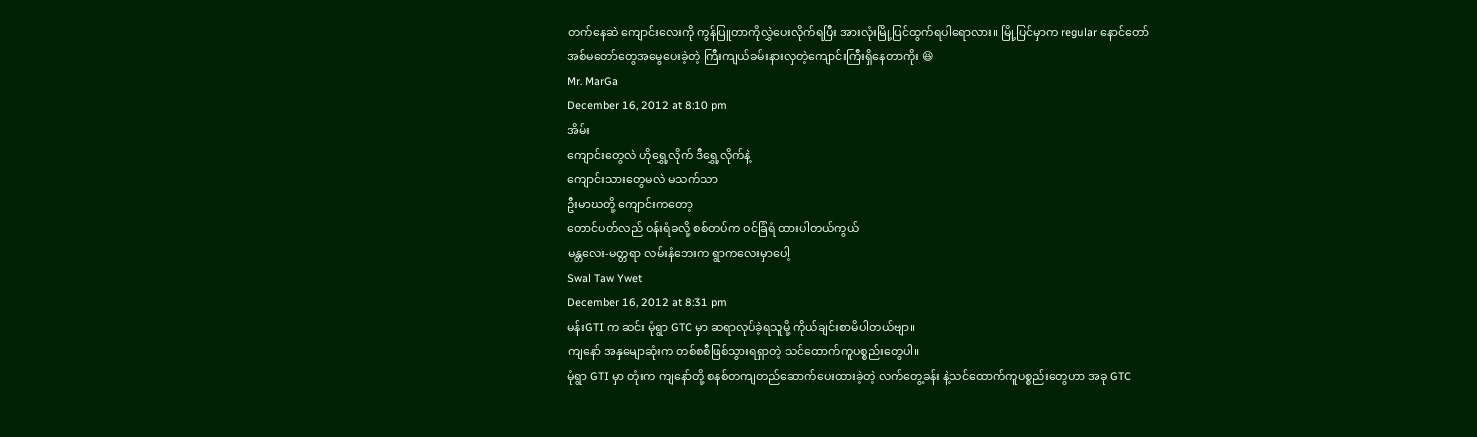တက်နေဆဲ ကျောင်းလေးကို ကွန်ပြူတာကိုလွှဲပေးလိုက်ရပြီး အားလုံးမြို့ပြင်ထွက်ရပါရောလား။ မြို့ပြင်မှာက regular နောင်တော် အစ်မတော်တွေအမွေပေးခဲ့တဲ့ ကြီးကျယ်ခမ်းနားလှတဲ့ကျောင်းကြီးရှိနေတာကိုး 😆
Mr. MarGa
December 16, 2012 at 8:10 pm
အိမ်း
ကျောင်းတွေလဲ ဟိုရွှေ့လိုက် ဒီရွှေ့လိုက်နဲ့
ကျောင်းသားတွေမလဲ မသက်သာ
ဦးမာဃတို့ ကျောင်းကတော့
တောင်ပတ်လည် ဝန်းရံခလို့ စစ်တပ်က ဝင်ခြံရံ ထားပါတယ်ကွယ်
မန္တလေး-မတ္တရာ လမ်းနံဘေးက ရွာကလေးမှာပေါ့
Swal Taw Ywet
December 16, 2012 at 8:31 pm
မန်းGTI က ဆင်း မုံရွာ GTC မှာ ဆရာလုပ်ခဲ့ရသူမို့ ကိုယ်ချင်းစာမိပါတယ်ဗျာ။
ကျနော် အနှမျောဆုံးက တစ်စစီဖြစ်သွားရရှာတဲ့ သင်ထောက်ကူပစ္စည်းတွေပါ။
မုံရွာ GTI မှာ တုံးက ကျနော်တို့ စနစ်တကျတည်ဆောက်ပေးထားခဲ့တဲ့ လက်တွေ့ခန်း နဲ့သင်ထောက်ကူပစ္စည်းတွေဟာ အခု GTC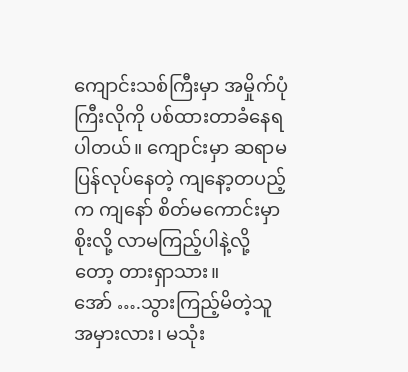ကျောင်းသစ်ကြီးမှာ အမှိုက်ပုံကြီးလိုကို ပစ်ထားတာခံနေရပါတယ်။ ကျောင်းမှာ ဆရာမပြန်လုပ်နေတဲ့ ကျနော့တပည့် က ကျနော် စိတ်မကောင်းမှာစိုးလို့ လာမကြည့်ပါနဲ့လို့ တော့ တားရှာသား။
အော် ….သွားကြည့်မိတဲ့သူ အမှားလား၊ မသုံး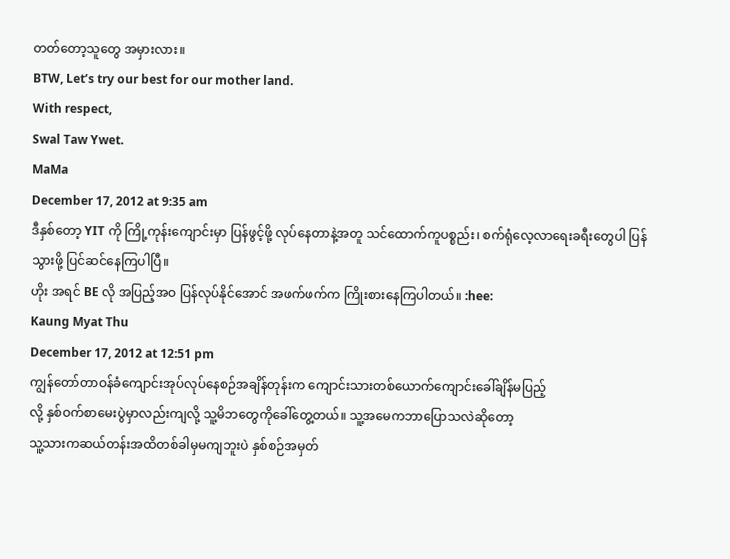တတ်တော့သူတွေ အမှားလား။
BTW, Let’s try our best for our mother land.
With respect,
Swal Taw Ywet.
MaMa
December 17, 2012 at 9:35 am
ဒီနှစ်တော့ YIT ကို ကြို့ကုန်းကျောင်းမှာ ပြန်ဖွင့်ဖို့ လုပ်နေတာနဲ့အတူ သင်ထောက်ကူပစ္စည်း၊ စက်ရုံလေ့လာရေးခရီးတွေပါ ပြန်သွားဖို့ ပြင်ဆင်နေကြပါပြီ။
ဟိုး အရင် BE လို အပြည့်အဝ ပြန်လုပ်နိုင်အောင် အဖက်ဖက်က ကြိုးစားနေကြပါတယ်။ :hee:
Kaung Myat Thu
December 17, 2012 at 12:51 pm
ကျွန်တော်တာဝန်ခံကျောင်းအုပ်လုပ်နေစဉ်အချိန်တုန်းက ကျောင်းသားတစ်ယောက်ကျောင်းခေါ်ချိန်မပြည့်
လို့ နှစ်ဝက်စာမေးပွဲမှာလည်းကျလို့ သူ့မိဘတွေကိုခေါ်တွေ့တယ်။ သူ့အမေကဘာပြောသလဲဆိုတော့
သူ့သားကဆယ်တန်းအထိတစ်ခါမှမကျဘူးပဲ နှစ်စဉ်အမှတ်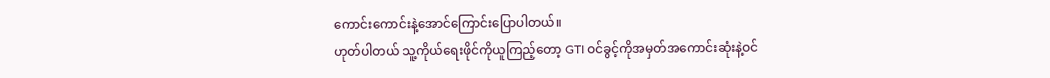ကောင်းကောင်းနဲ့အောင်ကြောင်းပြောပါတယ်။
ဟုတ်ပါတယ် သူ့ကိုယ်ရေးဖိုင်ကိုယူကြည့်တော့ GTI ဝင်ခွင့်ကိုအမှတ်အကောင်းဆုံးနဲ့ဝင်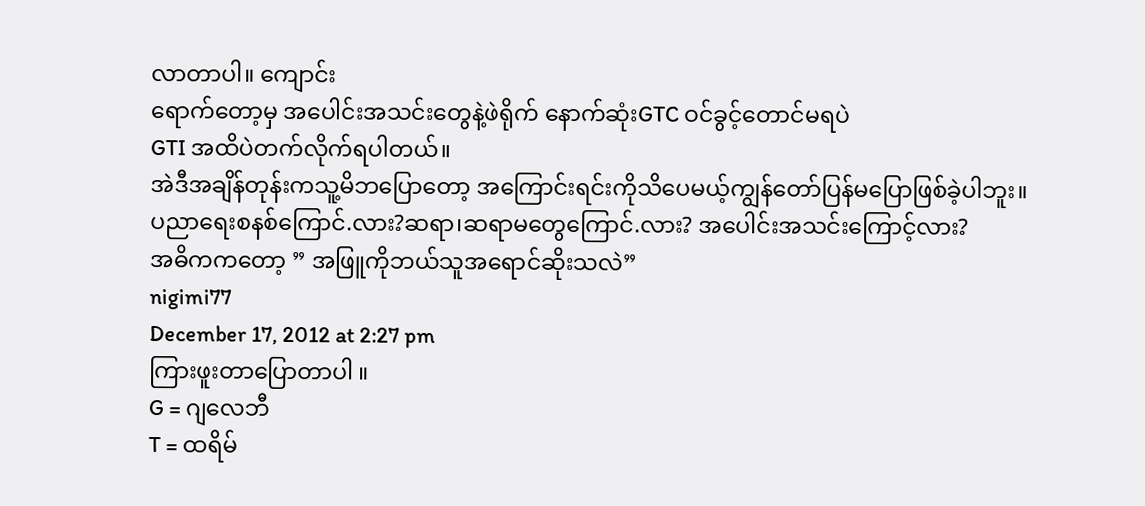လာတာပါ။ ကျောင်း
ရောက်တော့မှ အပေါင်းအသင်းတွေနဲ့ဖဲရိုက် နောက်ဆုံးGTC ဝင်ခွင့်တောင်မရပဲ
GTI အထိပဲတက်လိုက်ရပါတယ်။
အဲဒီအချိန်တုန်းကသူ့မိဘပြောတော့ အကြောင်းရင်းကိုသိပေမယ့်ကျွန်တော်ပြန်မပြောဖြစ်ခဲ့ပါဘူး။
ပညာရေးစနစ်ကြောင်.လား?ဆရာ၊ဆရာမတွေကြောင်.လား? အပေါင်းအသင်းကြောင့်လား?
အဓိကကတော့ ” အဖြူကိုဘယ်သူအရောင်ဆိုးသလဲ”
nigimi77
December 17, 2012 at 2:27 pm
ကြားဖူးတာပြောတာပါ ။
G = ဂျလေဘီ
T = ထရိမ်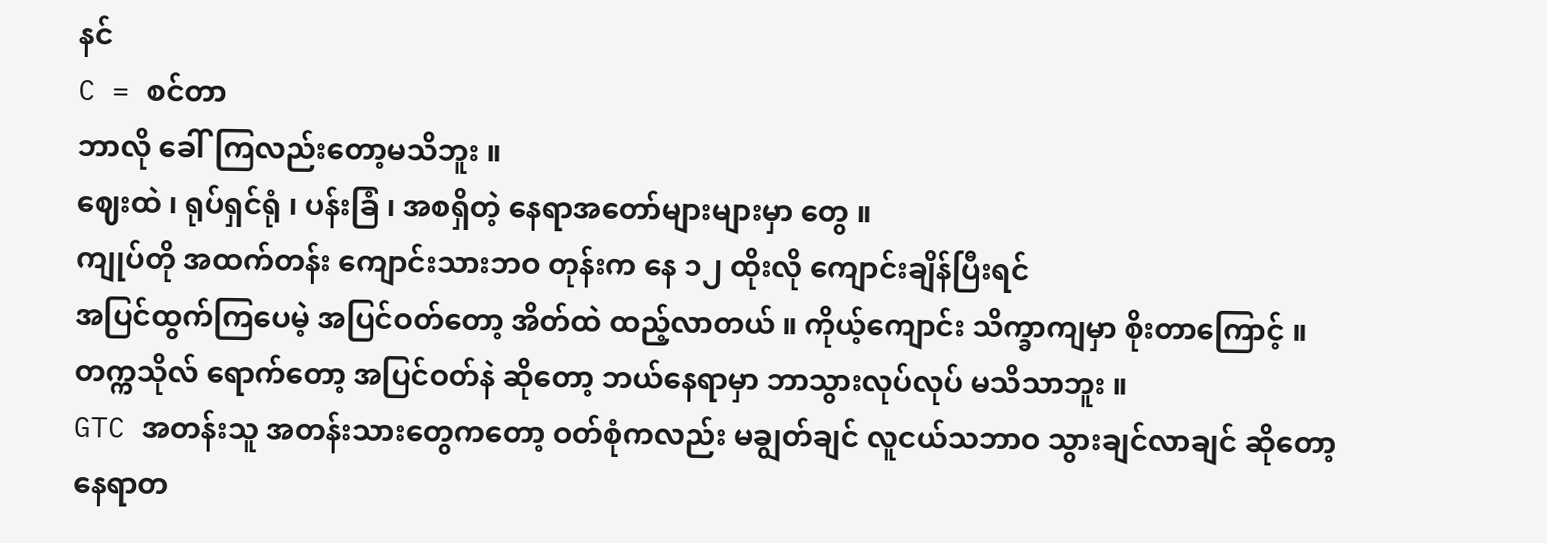နင်
C = စင်တာ
ဘာလို ခေါ်ကြလည်းတော့မသိဘူး ။
ဈေးထဲ ၊ ရုပ်ရှင်ရုံ ၊ ပန်းခြံ ၊ အစရှိတဲ့ နေရာအတော်များများမှာ တွေ ။
ကျုပ်တို အထက်တန်း ကျောင်းသားဘဝ တုန်းက နေ ၁၂ ထိုးလို ကျောင်းချိန်ပြီးရင်
အပြင်ထွက်ကြပေမဲ့ အပြင်ဝတ်တော့ အိတ်ထဲ ထည့်လာတယ် ။ ကိုယ့်ကျောင်း သိက္ခာကျမှာ စိုးတာကြောင့် ။
တက္ကသိုလ် ရောက်တော့ အပြင်ဝတ်နဲ ဆိုတော့ ဘယ်နေရာမှာ ဘာသွားလုပ်လုပ် မသိသာဘူး ။
GTC အတန်းသူ အတန်းသားတွေကတော့ ဝတ်စုံကလည်း မချွတ်ချင် လူငယ်သဘာဝ သွားချင်လာချင် ဆိုတော့
နေရာတ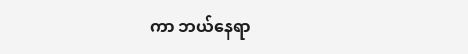ကာ ဘယ်နေရာ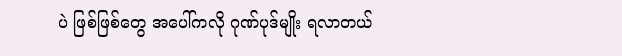ပဲ ဖြစ်ဖြစ်တွေ အပေါ်ကလို ဂုဏ်ပုဒ်မျိုး ရလာတယ်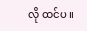လို ထင်ပ ။